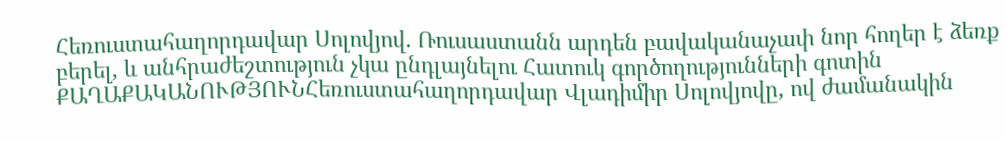Հեռուստահաղորդավար Սոլովյով. Ռուսաստանն արդեն բավականաչափ նոր հողեր է ձեռք բերել, և անհրաժեշտություն չկա ընդլայնելու Հատուկ գործողությունների գոտին
ՔԱՂԱՔԱԿԱՆՈՒԹՅՈՒՆՀեռուստահաղորդավար Վլադիմիր Սոլովյովը, ով ժամանակին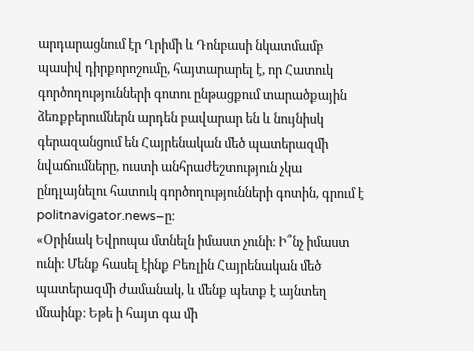արդարացնում էր Ղրիմի և Դոնբասի նկատմամբ պասիվ դիրքորոշումը, հայտարարել է, որ Հատուկ գործողությունների գոտու ընթացքում տարածքային ձեռքբերումներն արդեն բավարար են և նույնիսկ գերազանցում են Հայրենական մեծ պատերազմի նվաճումները, ուստի անհրաժեշտություն չկա ընդլայնելու հատուկ գործողությունների գոտին, գրում է politnavigator.news–ը։
«Օրինակ Եվրոպա մտնելն իմաստ չունի։ Ի՞նչ իմաստ ունի։ Մենք հասել էինք Բեռլին Հայրենական մեծ պատերազմի ժամանակ, և մենք պետք է այնտեղ մնաինք։ Եթե ի հայտ գա մի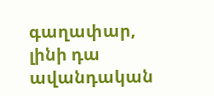գաղափար, լինի դա ավանդական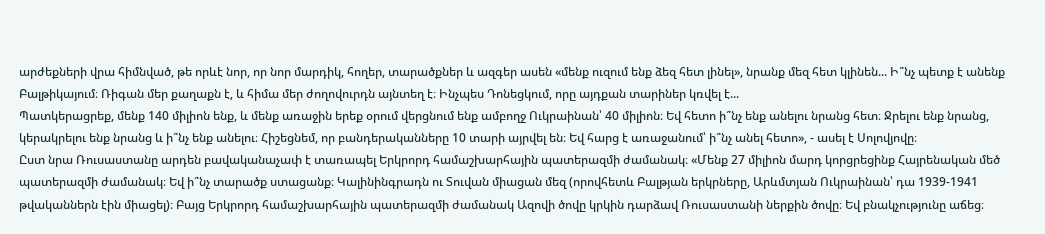արժեքների վրա հիմնված, թե որևէ նոր, որ նոր մարդիկ, հողեր, տարածքներ և ազգեր ասեն «մենք ուզում ենք ձեզ հետ լինել», նրանք մեզ հետ կլինեն... Ի՞նչ պետք է անենք Բալթիկայում։ Ռիգան մեր քաղաքն է, և հիմա մեր ժողովուրդն այնտեղ է։ Ինչպես Դոնեցկում, որը այդքան տարիներ կռվել է...
Պատկերացրեք, մենք 140 միլիոն ենք, և մենք առաջին երեք օրում վերցնում ենք ամբողջ Ուկրաինան՝ 40 միլիոն։ Եվ հետո ի՞նչ ենք անելու նրանց հետ։ Ջրելու ենք նրանց, կերակրելու ենք նրանց և ի՞նչ ենք անելու։ Հիշեցնեմ, որ բանդերականները 10 տարի այրվել են։ Եվ հարց է առաջանում՝ ի՞նչ անել հետո», - ասել է Սոլովյովը։
Ըստ նրա Ռուսաստանը արդեն բավականաչափ է տառապել Երկրորդ համաշխարհային պատերազմի ժամանակ։ «Մենք 27 միլիոն մարդ կորցրեցինք Հայրենական մեծ պատերազմի ժամանակ։ Եվ ի՞նչ տարածք ստացանք։ Կալինինգրադն ու Տուվան միացան մեզ (որովհետև Բալթյան երկրները, Արևմտյան Ուկրաինան՝ դա 1939-1941 թվականներն էին միացել)։ Բայց Երկրորդ համաշխարհային պատերազմի ժամանակ Ազովի ծովը կրկին դարձավ Ռուսաստանի ներքին ծովը։ Եվ բնակչությունը աճեց։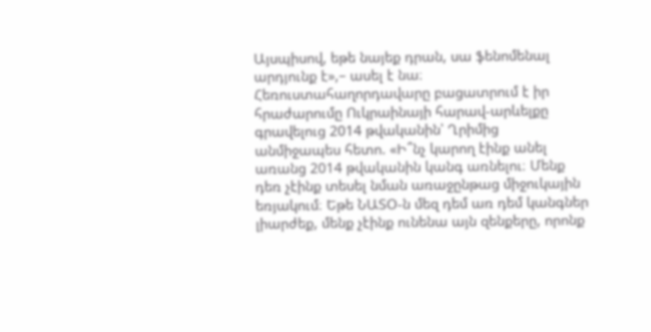Այսպիսով, եթե նայեք դրան, սա ֆենոմենալ արդյունք է»,– ասել է նա։
Հեռուստահաղորդավարը բացատրում է իր հրաժարումը Ուկրաինայի հարավ-արևելքը գրավելուց 2014 թվականին՝ Ղրիմից անմիջապես հետո. «Ի՞նչ կարող էինք անել առանց 2014 թվականին կանգ առնելու։ Մենք դեռ չէինք տեսել նման առաջընթաց միջուկային եռյակում։ Եթե ՆԱՏՕ-ն մեզ դեմ առ դեմ կանգներ լիարժեք, մենք չէինք ունենա այն զենքերը, որոնք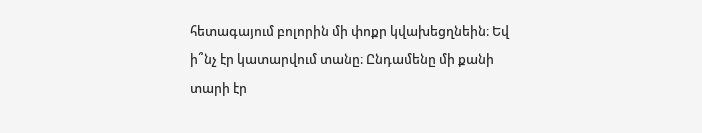հետագայում բոլորին մի փոքր կվախեցղնեին։ Եվ ի՞նչ էր կատարվում տանը։ Ընդամենը մի քանի տարի էր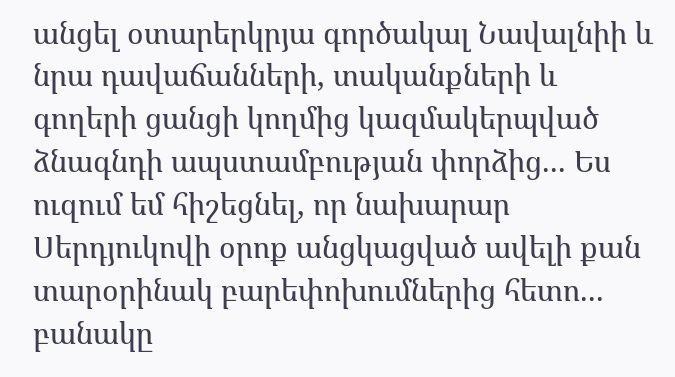անցել օտարերկրյա գործակալ Նավալնիի և նրա դավաճանների, տականքների և գողերի ցանցի կողմից կազմակերպված ձնագնդի ապստամբության փորձից... Ես ուզում եմ հիշեցնել, որ նախարար Սերդյուկովի օրոք անցկացված ավելի քան տարօրինակ բարեփոխումներից հետո... բանակը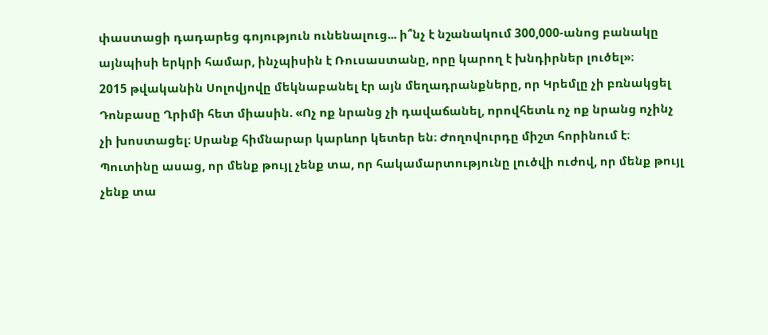փաստացի դադարեց գոյություն ունենալուց... ի՞նչ է նշանակում 300,000-անոց բանակը այնպիսի երկրի համար, ինչպիսին է Ռուսաստանը, որը կարող է խնդիրներ լուծել»։
2015 թվականին Սոլովյովը մեկնաբանել էր այն մեղադրանքները, որ Կրեմլը չի բռնակցել Դոնբասը Ղրիմի հետ միասին. «Ոչ ոք նրանց չի դավաճանել, որովհետև ոչ ոք նրանց ոչինչ չի խոստացել։ Սրանք հիմնարար կարևոր կետեր են։ Ժողովուրդը միշտ հորինում է։ Պուտինը ասաց, որ մենք թույլ չենք տա, որ հակամարտությունը լուծվի ուժով, որ մենք թույլ չենք տա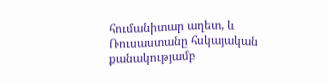հումանիտար աղետ, և Ռուսաստանը հսկայական քանակությամբ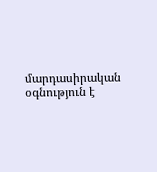մարդասիրական օգնություն է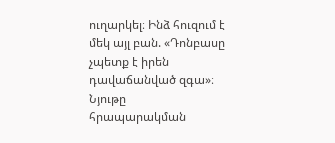ուղարկել։ Ինձ հուզում է մեկ այլ բան. «Դոնբասը չպետք է իրեն դավաճանված զգա»։
Նյութը հրապարակման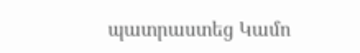պատրաստեց Կամո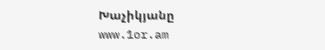Խաչիկյանը
www.1or.am